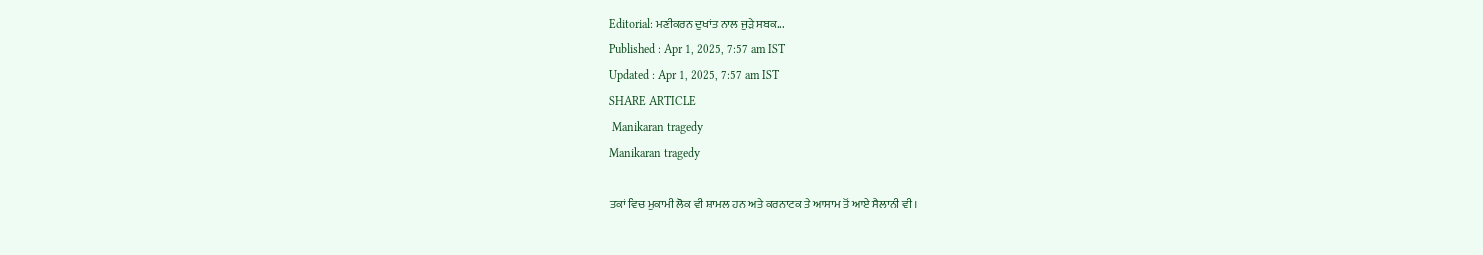Editorial: ਮਣੀਕਰਨ ਦੁਖਾਂਤ ਨਾਲ ਜੁੜੇ ਸਬਕ...
Published : Apr 1, 2025, 7:57 am IST
Updated : Apr 1, 2025, 7:57 am IST
SHARE ARTICLE
 Manikaran tragedy
Manikaran tragedy

ਤਕਾਂ ਵਿਚ ਮੁਕਾਮੀ ਲੋਕ ਵੀ ਸ਼ਾਮਲ ਹਨ ਅਤੇ ਕਰਨਾਟਕ ਤੇ ਆਸਾਮ ਤੋਂ ਆਏ ਸੈਲਾਨੀ ਵੀ।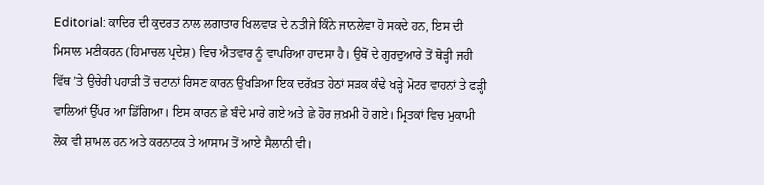Editorial: ਕਾਦਿਰ ਦੀ ਕੁਦਰਤ ਨਾਲ ਲਗਾਤਾਰ ਖਿਲਵਾੜ ਦੇ ਨਤੀਜੇ ਕਿੰਨੇ ਜਾਨਲੇਵਾ ਹੋ ਸਕਦੇ ਹਨ, ਇਸ ਦੀ ਮਿਸਾਲ ਮਣੀਕਰਨ (ਹਿਮਾਚਲ ਪ੍ਰਦੇਸ਼) ਵਿਚ ਐਤਵਾਰ ਨੂੰ ਵਾਪਰਿਆ ਹਾਦਸਾ ਹੈ। ਉਥੋਂ ਦੇ ਗੁਰਦੁਆਰੇ ਤੋਂ ਥੋੜ੍ਹੀ ਜਹੀ ਵਿੱਥ ’ਤੇ ਉਚੇਰੀ ਪਹਾੜੀ ਤੋਂ ਚਟਾਨਾਂ ਰਿਸਣ ਕਾਰਨ ਉਖੜਿਆ ਇਕ ਦਰੱਖ਼ਤ ਹੇਠਾਂ ਸੜਕ ਕੰਢੇ ਖੜ੍ਹੇ ਮੋਟਰ ਵਾਹਨਾਂ ਤੇ ਫੜ੍ਹੀ ਵਾਲਿਆਂ ਉੱਪਰ ਆ ਡਿੱਗਿਆ। ਇਸ ਕਾਰਨ ਛੇ ਬੰਦੇ ਮਾਰੇ ਗਏ ਅਤੇ ਛੇ ਹੋਰ ਜ਼ਖ਼ਮੀ ਹੋ ਗਏ। ਮ੍ਰਿਤਕਾਂ ਵਿਚ ਮੁਕਾਮੀ ਲੋਕ ਵੀ ਸ਼ਾਮਲ ਹਨ ਅਤੇ ਕਰਨਾਟਕ ਤੇ ਆਸਾਮ ਤੋਂ ਆਏ ਸੈਲਾਨੀ ਵੀ।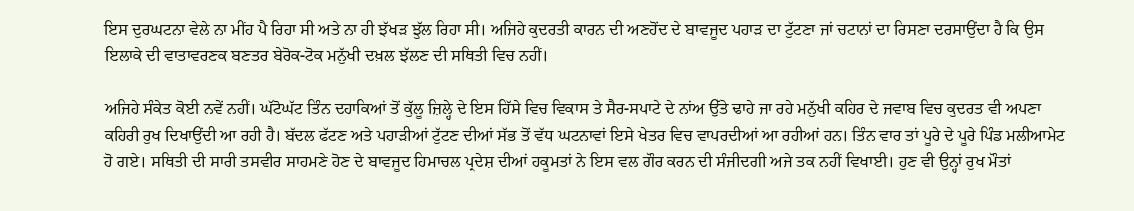ਇਸ ਦੁਰਘਟਨਾ ਵੇਲੇ ਨਾ ਮੀਂਹ ਪੈ ਰਿਹਾ ਸੀ ਅਤੇ ਨਾ ਹੀ ਝੱਖੜ ਝੁੱਲ ਰਿਹਾ ਸੀ। ਅਜਿਹੇ ਕੁਦਰਤੀ ਕਾਰਨ ਦੀ ਅਣਹੋਂਦ ਦੇ ਬਾਵਜੂਦ ਪਹਾੜ ਦਾ ਟੁੱਟਣਾ ਜਾਂ ਚਟਾਨਾਂ ਦਾ ਰਿਸਣਾ ਦਰਸਾਉਂਦਾ ਹੈ ਕਿ ਉਸ ਇਲਾਕੇ ਦੀ ਵਾਤਾਵਰਣਕ ਬਣਤਰ ਬੇਰੋਕ-ਟੋਕ ਮਨੁੱਖੀ ਦਖ਼ਲ ਝੱਲਣ ਦੀ ਸਥਿਤੀ ਵਿਚ ਨਹੀਂ।

ਅਜਿਹੇ ਸੰਕੇਤ ਕੋਈ ਨਵੇਂ ਨਹੀਂ। ਘੱਟੋਘੱਟ ਤਿੰਨ ਦਹਾਕਿਆਂ ਤੋਂ ਕੁੱਲੂ ਜ਼ਿਲ੍ਹੇ ਦੇ ਇਸ ਹਿੱਸੇ ਵਿਚ ਵਿਕਾਸ ਤੇ ਸੈਰ-ਸਪਾਟੇ ਦੇ ਨਾਂਅ ਉੱਤੇ ਢਾਹੇ ਜਾ ਰਹੇ ਮਨੁੱਖੀ ਕਹਿਰ ਦੇ ਜਵਾਬ ਵਿਚ ਕੁਦਰਤ ਵੀ ਅਪਣਾ ਕਹਿਰੀ ਰੁਖ ਦਿਖਾਉਂਦੀ ਆ ਰਹੀ ਹੈ। ਬੱਦਲ ਫੱਟਣ ਅਤੇ ਪਹਾੜੀਆਂ ਟੁੱਟਣ ਦੀਆਂ ਸੱਭ ਤੋਂ ਵੱਧ ਘਟਨਾਵਾਂ ਇਸੇ ਖੇਤਰ ਵਿਚ ਵਾਪਰਦੀਆਂ ਆ ਰਹੀਆਂ ਹਨ। ਤਿੰਨ ਵਾਰ ਤਾਂ ਪੂਰੇ ਦੇ ਪੂਰੇ ਪਿੰਡ ਮਲੀਆਮੇਟ ਹੋ ਗਏ। ਸਥਿਤੀ ਦੀ ਸਾਰੀ ਤਸਵੀਰ ਸਾਹਮਣੇ ਹੋਣ ਦੇ ਬਾਵਜੂਦ ਹਿਮਾਚਲ ਪ੍ਰਦੇਸ਼ ਦੀਆਂ ਹਕੂਮਤਾਂ ਨੇ ਇਸ ਵਲ ਗੌਰ ਕਰਨ ਦੀ ਸੰਜੀਦਗੀ ਅਜੇ ਤਕ ਨਹੀਂ ਵਿਖਾਈ। ਹੁਣ ਵੀ ਉਨ੍ਹਾਂ ਰੁਖ ਮੌਤਾਂ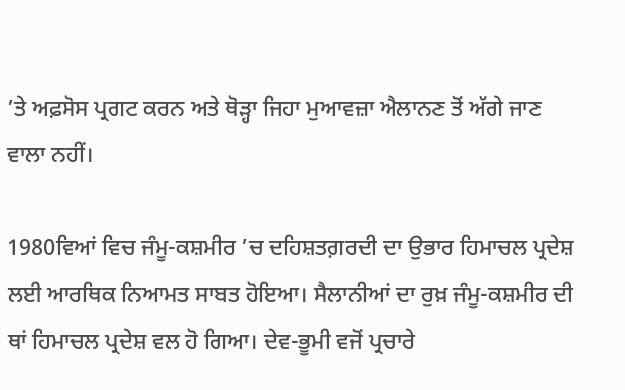’ਤੇ ਅਫ਼ਸੋਸ ਪ੍ਰਗਟ ਕਰਨ ਅਤੇ ਥੋੜ੍ਹਾ ਜਿਹਾ ਮੁਆਵਜ਼ਾ ਐਲਾਨਣ ਤੋਂ ਅੱਗੇ ਜਾਣ ਵਾਲਾ ਨਹੀਂ।

1980ਵਿਆਂ ਵਿਚ ਜੰਮੂ-ਕਸ਼ਮੀਰ ’ਚ ਦਹਿਸ਼ਤਗ਼ਰਦੀ ਦਾ ਉਭਾਰ ਹਿਮਾਚਲ ਪ੍ਰਦੇਸ਼ ਲਈ ਆਰਥਿਕ ਨਿਆਮਤ ਸਾਬਤ ਹੋਇਆ। ਸੈਲਾਨੀਆਂ ਦਾ ਰੁਖ਼ ਜੰਮੂ-ਕਸ਼ਮੀਰ ਦੀ ਥਾਂ ਹਿਮਾਚਲ ਪ੍ਰਦੇਸ਼ ਵਲ ਹੋ ਗਿਆ। ਦੇਵ-ਭੂਮੀ ਵਜੋਂ ਪ੍ਰਚਾਰੇ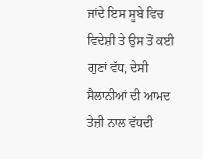ਜਾਂਦੇ ਇਸ ਸੂਬੇ ਵਿਚ ਵਿਦੇਸ਼ੀ ਤੇ ਉਸ ਤੋਂ ਕਈ ਗੁਣਾਂ ਵੱਧ, ਦੇਸੀ ਸੈਲਾਨੀਆਂ ਦੀ ਆਮਦ ਤੇਜ਼ੀ ਨਾਲ ਵੱਧਦੀ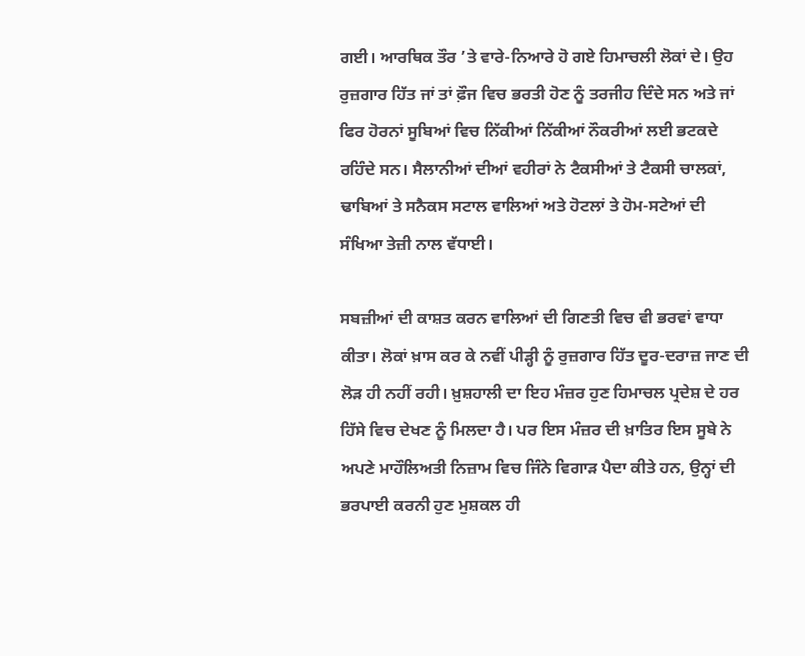ਗਈ। ਆਰਥਿਕ ਤੌਰ ’ਤੇ ਵਾਰੇ-ਨਿਆਰੇ ਹੋ ਗਏ ਹਿਮਾਚਲੀ ਲੋਕਾਂ ਦੇ। ਉਹ ਰੁਜ਼ਗਾਰ ਹਿੱਤ ਜਾਂ ਤਾਂ ਫ਼ੌਜ ਵਿਚ ਭਰਤੀ ਹੋਣ ਨੂੰ ਤਰਜੀਹ ਦਿੰਦੇ ਸਨ ਅਤੇ ਜਾਂ ਫਿਰ ਹੋਰਨਾਂ ਸੂਬਿਆਂ ਵਿਚ ਨਿੱਕੀਆਂ ਨਿੱਕੀਆਂ ਨੌਕਰੀਆਂ ਲਈ ਭਟਕਦੇ ਰਹਿੰਦੇ ਸਨ। ਸੈਲਾਨੀਆਂ ਦੀਆਂ ਵਹੀਰਾਂ ਨੇ ਟੈਕਸੀਆਂ ਤੇ ਟੈਕਸੀ ਚਾਲਕਾਂ, ਢਾਬਿਆਂ ਤੇ ਸਨੈਕਸ ਸਟਾਲ ਵਾਲਿਆਂ ਅਤੇ ਹੋਟਲਾਂ ਤੇ ਹੋਮ-ਸਟੇਆਂ ਦੀ ਸੰਖਿਆ ਤੇਜ਼ੀ ਨਾਲ ਵੱਧਾਈ।

ਸਬਜ਼ੀਆਂ ਦੀ ਕਾਸ਼ਤ ਕਰਨ ਵਾਲਿਆਂ ਦੀ ਗਿਣਤੀ ਵਿਚ ਵੀ ਭਰਵਾਂ ਵਾਧਾ ਕੀਤਾ। ਲੋਕਾਂ ਖ਼ਾਸ ਕਰ ਕੇ ਨਵੀਂ ਪੀੜ੍ਹੀ ਨੂੰ ਰੁਜ਼ਗਾਰ ਹਿੱਤ ਦੂਰ-ਦਰਾਜ਼ ਜਾਣ ਦੀ ਲੋੜ ਹੀ ਨਹੀਂ ਰਹੀ। ਖ਼ੁਸ਼ਹਾਲੀ ਦਾ ਇਹ ਮੰਜ਼ਰ ਹੁਣ ਹਿਮਾਚਲ ਪ੍ਰਦੇਸ਼ ਦੇ ਹਰ ਹਿੱਸੇ ਵਿਚ ਦੇਖਣ ਨੂੰ ਮਿਲਦਾ ਹੈ। ਪਰ ਇਸ ਮੰਜ਼ਰ ਦੀ ਖ਼ਾਤਿਰ ਇਸ ਸੂਬੇ ਨੇ ਅਪਣੇ ਮਾਹੌਲਿਅਤੀ ਨਿਜ਼ਾਮ ਵਿਚ ਜਿੰਨੇ ਵਿਗਾੜ ਪੈਦਾ ਕੀਤੇ ਹਨ, ਉਨ੍ਹਾਂ ਦੀ ਭਰਪਾਈ ਕਰਨੀ ਹੁਣ ਮੁਸ਼ਕਲ ਹੀ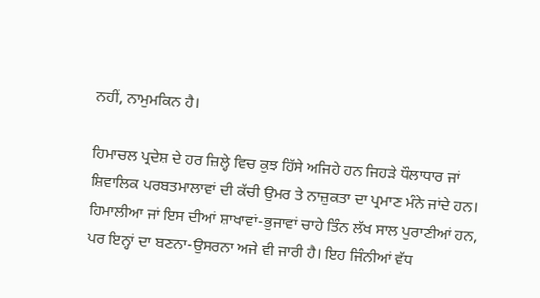ਨਹੀਂ, ਨਾਮੁਮਕਿਨ ਹੈ।

ਹਿਮਾਚਲ ਪ੍ਰਦੇਸ਼ ਦੇ ਹਰ ਜ਼ਿਲ੍ਹੇ ਵਿਚ ਕੁਝ ਹਿੱਸੇ ਅਜਿਹੇ ਹਨ ਜਿਹੜੇ ਧੌਲਾਧਾਰ ਜਾਂ ਸ਼ਿਵਾਲਿਕ ਪਰਬਤਮਾਲਾਵਾਂ ਦੀ ਕੱਚੀ ਉਮਰ ਤੇ ਨਾਜ਼ੁਕਤਾ ਦਾ ਪ੍ਰਮਾਣ ਮੰਨੇ ਜਾਂਦੇ ਹਨ। ਹਿਮਾਲੀਆ ਜਾਂ ਇਸ ਦੀਆਂ ਸ਼ਾਖਾਵਾਂ-ਭੁਜਾਵਾਂ ਚਾਹੇ ਤਿੰਨ ਲੱਖ ਸਾਲ ਪੁਰਾਣੀਆਂ ਹਨ, ਪਰ ਇਨ੍ਹਾਂ ਦਾ ਬਣਨਾ-ਉਸਰਨਾ ਅਜੇ ਵੀ ਜਾਰੀ ਹੈ। ਇਹ ਜਿੰਨੀਆਂ ਵੱਧ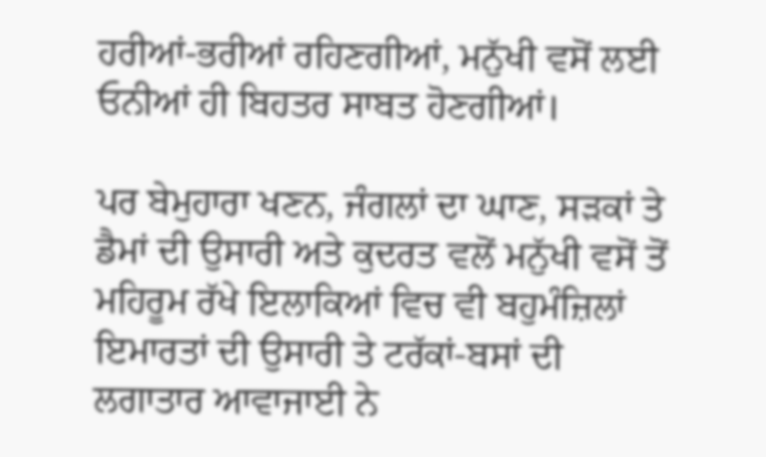ਹਰੀਆਂ-ਭਰੀਆਂ ਰਹਿਣਗੀਆਂ, ਮਨੁੱਖੀ ਵਸੋਂ ਲਈ ਓਨੀਆਂ ਹੀ ਬਿਹਤਰ ਸਾਬਤ ਹੋਣਗੀਆਂ।

ਪਰ ਬੇਮੁਹਾਰਾ ਖਣਨ, ਜੰਗਲਾਂ ਦਾ ਘਾਣ, ਸੜਕਾਂ ਤੇ ਡੈਮਾਂ ਦੀ ਉਸਾਰੀ ਅਤੇ ਕੁਦਰਤ ਵਲੋਂ ਮਨੁੱਖੀ ਵਸੋਂ ਤੋਂ ਮਹਿਰੂਮ ਰੱਖੇ ਇਲਾਕਿਆਂ ਵਿਚ ਵੀ ਬਹੁਮੰਜ਼ਿਲਾਂ ਇਮਾਰਤਾਂ ਦੀ ਉਸਾਰੀ ਤੇ ਟਰੱਕਾਂ-ਬਸਾਂ ਦੀ ਲਗਾਤਾਰ ਆਵਾਜਾਈ ਨੇ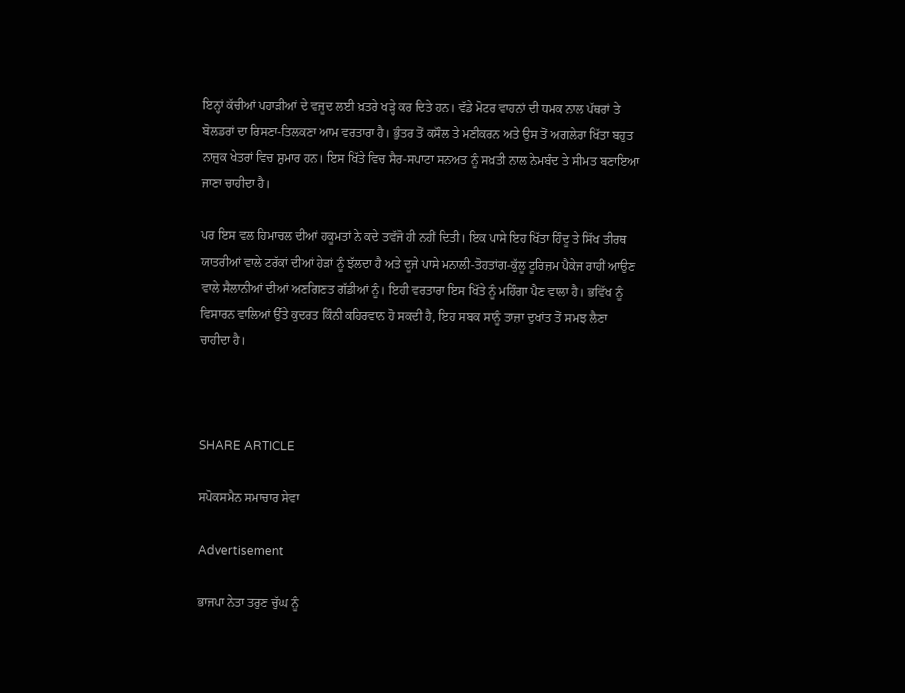ਇਨ੍ਹਾਂ ਕੱਚੀਆਂ ਪਹਾੜੀਆਂ ਦੇ ਵਜੂਦ ਲਈ ਖ਼ਤਰੇ ਖੜ੍ਹੇ ਕਰ ਦਿਤੇ ਹਨ। ਵੱਡੇ ਮੋਟਰ ਵਾਹਨਾਂ ਦੀ ਧਮਕ ਨਾਲ ਪੱਥਰਾਂ ਤੇ ਬੋਲਡਰਾਂ ਦਾ ਰਿਸਣਾ-ਤਿਲਕਣਾ ਆਮ ਵਰਤਾਰਾ ਹੈ। ਭੁੰਤਰ ਤੋਂ ਕਸੌਲ ਤੇ ਮਣੀਕਰਨ ਅਤੇ ਉਸ ਤੋਂ ਅਗਲੇਰਾ ਖਿੱਤਾ ਬਹੁਤ ਨਾਜ਼ੁਕ ਖੇਤਰਾਂ ਵਿਚ ਸ਼ੁਮਾਰ ਹਨ। ਇਸ ਖਿੱਤੇ ਵਿਚ ਸੈਰ-ਸਪਾਟਾ ਸਨਅਤ ਨੂੰ ਸਖ਼ਤੀ ਨਾਲ ਨੇਮਬੰਦ ਤੇ ਸੀਮਤ ਬਣਾਇਆ ਜਾਣਾ ਚਾਹੀਦਾ ਹੈ।

ਪਰ ਇਸ ਵਲ ਹਿਮਾਚਲ ਦੀਆਂ ਹਕੂਮਤਾਂ ਨੇ ਕਦੇ ਤਵੱਜੋ ਹੀ ਨਹੀਂ ਦਿਤੀ। ਇਕ ਪਾਸੇ ਇਹ ਖਿੱਤਾ ਹਿੰਦੂ ਤੇ ਸਿੱਖ ਤੀਰਥ ਯਾਤਰੀਆਂ ਵਾਲੇ ਟਰੱਕਾਂ ਦੀਆਂ ਹੇੜਾਂ ਨੂੰ ਝੱਲਦਾ ਹੈ ਅਤੇ ਦੂਜੇ ਪਾਸੇ ਮਨਾਲੀ-ਤੋਹਤਾਂਗ-ਕੁੱਲੂ ਟੂਰਿਜ਼ਮ ਪੈਕੇਜ ਰਾਹੀਂ ਆਉਣ ਵਾਲੇ ਸੈਲਾਨੀਆਂ ਦੀਆਂ ਅਣਗਿਣਤ ਗੱਡੀਆਂ ਨੂੰ। ਇਹੀ ਵਰਤਾਰਾ ਇਸ ਖਿੱਤੇ ਨੂੰ ਮਹਿੰਗਾ ਪੈਣ ਵਾਲਾ ਹੈ। ਭਵਿੱਖ ਨੂੰ ਵਿਸਾਰਨ ਵਾਲਿਆਂ ਉੱਤੇ ਕੁਦਰਤ ਕਿੰਨੀ ਕਹਿਰਵਾਨ ਹੋ ਸਕਦੀ ਹੈ, ਇਹ ਸਬਕ ਸਾਨੂੰ ਤਾਜ਼ਾ ਦੁਖਾਂਤ ਤੋਂ ਸਮਝ ਲੈਣਾ ਚਾਹੀਦਾ ਹੈ।



SHARE ARTICLE

ਸਪੋਕਸਮੈਨ ਸਮਾਚਾਰ ਸੇਵਾ

Advertisement

ਭਾਜਪਾ ਨੇਤਾ ਤਰੁਣ ਚੁੱਘ ਨੂੰ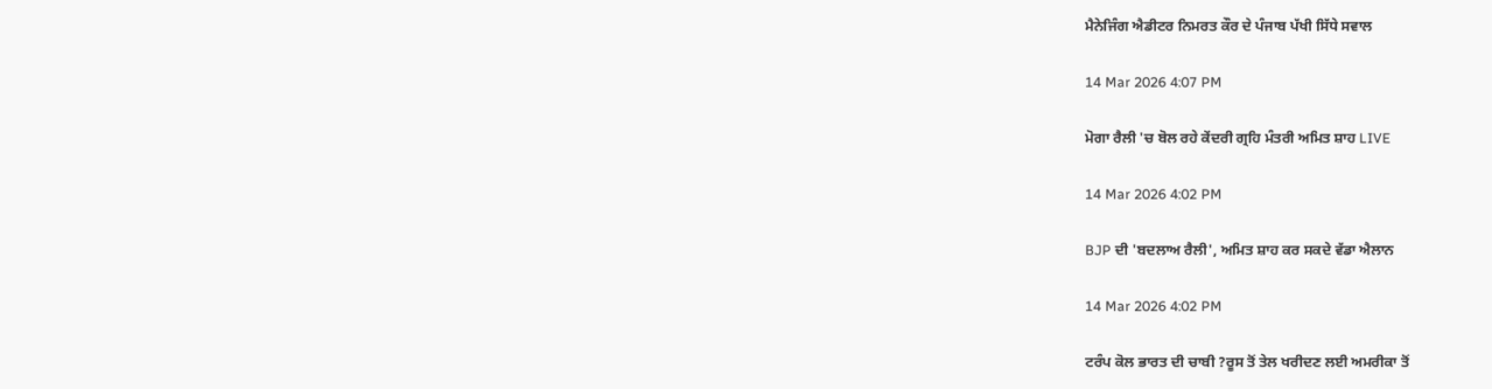ਮੈਨੇਜਿੰਗ ਐਡੀਟਰ ਨਿਮਰਤ ਕੌਰ ਦੇ ਪੰਜਾਬ ਪੱਖੀ ਸਿੱਧੇ ਸਵਾਲ

14 Mar 2026 4:07 PM

ਮੋਗਾ ਰੈਲੀ 'ਚ ਬੋਲ ਰਹੇ ਕੇਂਦਰੀ ਗ੍ਰਹਿ ਮੰਤਰੀ ਅਮਿਤ ਸ਼ਾਹ LIVE

14 Mar 2026 4:02 PM

BJP ਦੀ 'ਬਦਲਾਅ ਰੈਲੀ', ਅਮਿਤ ਸ਼ਾਹ ਕਰ ਸਕਦੇ ਵੱਡਾ ਐਲਾਨ

14 Mar 2026 4:02 PM

ਟਰੰਪ ਕੋਲ ਭਾਰਤ ਦੀ ਚਾਬੀ ?ਰੂਸ ਤੋਂ ਤੇਲ ਖਰੀਦਣ ਲਈ ਅਮਰੀਕਾ ਤੋਂ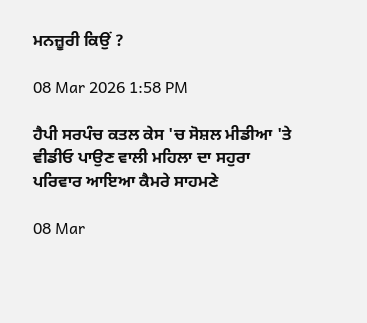ਮਨਜ਼ੂਰੀ ਕਿਉਂ ?

08 Mar 2026 1:58 PM

ਹੈਪੀ ਸਰਪੰਚ ਕਤਲ ਕੇਸ 'ਚ ਸੋਸ਼ਲ ਮੀਡੀਆ 'ਤੇ ਵੀਡੀਓ ਪਾਉਣ ਵਾਲੀ ਮਹਿਲਾ ਦਾ ਸਹੁਰਾ ਪਰਿਵਾਰ ਆਇਆ ਕੈਮਰੇ ਸਾਹਮਣੇ

08 Mar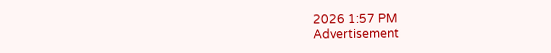2026 1:57 PM
Advertisement